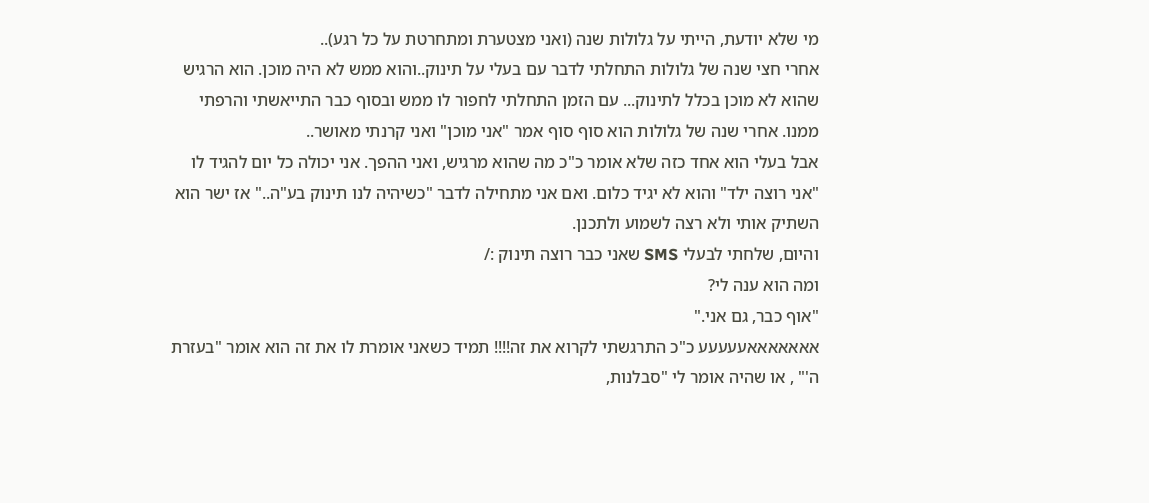מי שלא יודעת, הייתי על גלולות שנה (ואני מצטערת ומתחרטת על כל רגע)..
אחרי חצי שנה של גלולות התחלתי לדבר עם בעלי על תינוק..והוא ממש לא היה מוכן. הוא הרגיש שהוא לא מוכן בכלל לתינוק... עם הזמן התחלתי לחפור לו ממש ובסוף כבר התייאשתי והרפתי ממנו. אחרי שנה של גלולות הוא סוף סוף אמר "אני מוכן" ואני קרנתי מאושר..
אבל בעלי הוא אחד כזה שלא אומר כ"כ מה שהוא מרגיש, ואני ההפך. אני יכולה כל יום להגיד לו "אני רוצה ילד" והוא לא יגיד כלום. ואם אני מתחילה לדבר "כשיהיה לנו תינוק בע"ה.." אז ישר הוא השתיק אותי ולא רצה לשמוע ולתכנן.
והיום, שלחתי לבעלי SMS שאני כבר רוצה תינוק :/
ומה הוא ענה לי?
"אוף כבר, גם אני."
אאאאאאאעעעעע כ"כ התרגשתי לקרוא את זה!!!! תמיד כשאני אומרת לו את זה הוא אומר "בעזרת ה'" , או שהיה אומר לי "סבלנות,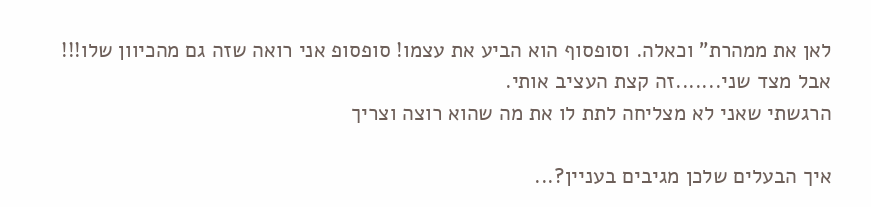לאן את ממהרת" וכאלה. וסופסוף הוא הביע את עצמו! סופסופ אני רואה שזה גם מהכיוון שלו!!!
אבל מצד שני.......זה קצת העציב אותי.
הרגשתי שאני לא מצליחה לתת לו את מה שהוא רוצה וצריך

איך הבעלים שלכן מגיבים בעניין?...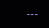---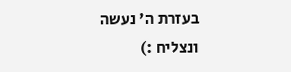בעזרת ה' נעשה ונצליח :)